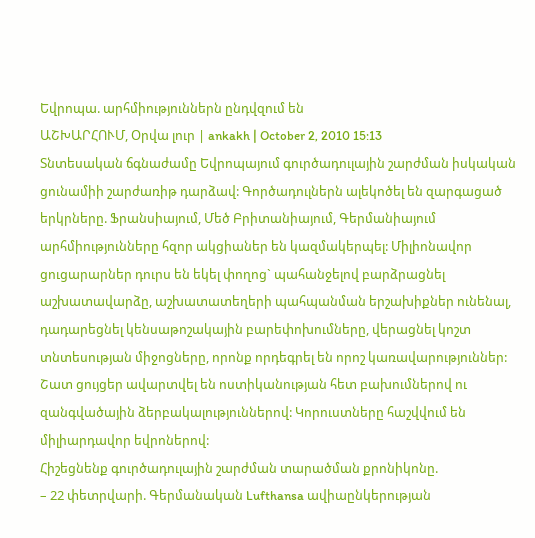Եվրոպա. արհմիություններն ընդվզում են
ԱՇԽԱՐՀՈՒՄ, Օրվա լուր | ankakh | October 2, 2010 15:13
Տնտեսական ճգնաժամը Եվրոպայում գուրծադուլային շարժման իսկական ցունամիի շարժառիթ դարձավ: Գործադուլներն ալեկոծել են զարգացած երկրները. Ֆրանսիայում, Մեծ Բրիտանիայում, Գերմանիայում արհմիությունները հզոր ակցիաներ են կազմակերպել: Միլիոնավոր ցուցարարներ դուրս են եկել փողոց` պահանջելով բարձրացնել աշխատավարձը, աշխատատեղերի պահպանման երշախիքներ ունենալ, դադարեցնել կենսաթոշակային բարեփոխումները, վերացնել կոշտ տնտեսության միջոցները, որոնք որդեգրել են որոշ կառավարություններ: Շատ ցույցեր ավարտվել են ոստիկանության հետ բախումներով ու զանգվածային ձերբակալություններով: Կորուստները հաշվվում են միլիարդավոր եվրոներով:
Հիշեցնենք գուրծադուլային շարժման տարածման քրոնիկոնը.
– 22 փետրվարի. Գերմանական Lufthansa ավիաընկերության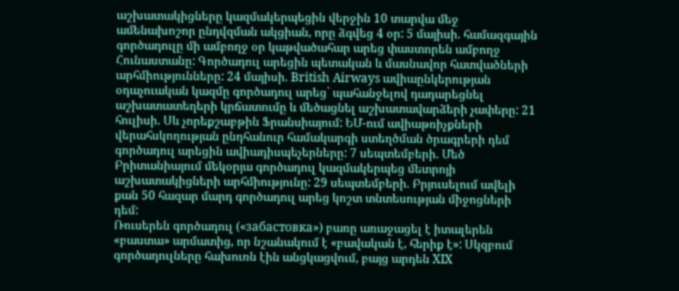աշխատակիցները կազմակերպեցին վերջին 10 տարվա մեջ ամենախոշոր ընդվզման ակցիան, որը ձգվեց 4 օր: 5 մայիսի. համազգային գործադուլը մի ամբողջ օր կաթվածահար արեց փաստորեն ամբողջ Հունաստանը: Գործադուլ արեցին պետական և մասնավոր հատվածների արհմիությունները: 24 մայիսի. British Airways ավիաընկերության օդաչուական կազմը գործադուլ արեց` պահանջելով դադարեցնել աշխատատեղերի կրճատումը և մեծացնել աշխատավարձերի չափերը: 21 հուլիսի. Սև չորեքշաբթին Ֆրանսիայում: ԵՄ-ում ավիաթռիչքների վերահսկողության ընդհանուր համակարգի ստեղծման ծրագրերի դեմ գործադուլ արեցին ավիադիսպեչերները: 7 սեպտեմբերի. Մեծ Բրիտանիայում մեկօրյա գործադուլ կազմակերպեց մետրոյի աշխատակիցների արհմիությունը: 29 սեպտեմբերի. Բրյուսելում ավելի քան 50 հազար մարդ գործադուլ արեց կոշտ տնտեսության միջոցների դեմ:
Ռուսերեն գործադուլ («забастовка») բառը առաջացել է իտալերեն «բաստա» արմատից, որ նշանակում է «բավական է, հերիք է»: Սկզբում գործադուլները հախուռն էին անցկացվում, բայց արդեն XIX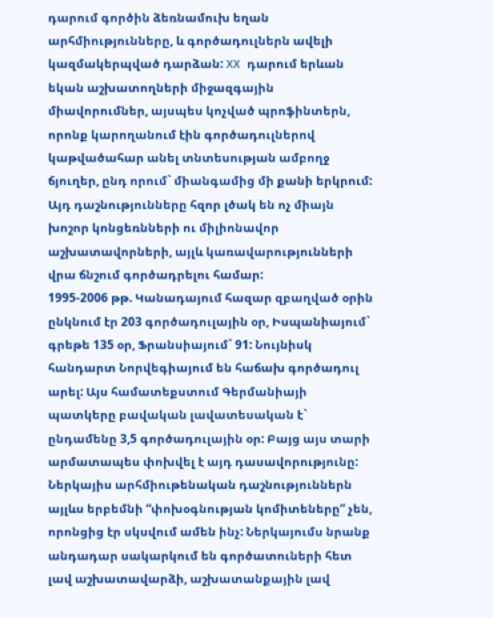դարում գործին ձեռնամուխ եղան արհմիությունները, և գործադուլներն ավելի կազմակերպված դարձան: XX դարում երևան եկան աշխատողների միջազգային միավորումներ, այսպես կոչված պրոֆինտերն, որոնք կարողանում էին գործադուլներով կաթվածահար անել տնտեսության ամբողջ ճյուղեր, ընդ որում` միանգամից մի քանի երկրում: Այդ դաշնությունները հզոր լծակ են ոչ միայն խոշոր կոնցեռնների ու միլիոնավոր աշխատավորների, այլև կառավարությունների վրա ճնշում գործադրելու համար:
1995-2006 թթ. Կանադայում հազար զբաղված օրին ընկնում էր 203 գործադուլային օր, Իսպանիայում` գրեթե 135 օր, Ֆրանսիայում` 91: Նույնիսկ հանդարտ Նորվեգիայում են հաճախ գործադուլ արել: Այս համատեքստում Գերմանիայի պատկերը բավական լավատեսական է` ընդամենը 3,5 գործադուլային օր: Բայց այս տարի արմատապես փոխվել է այդ դասավորությունը:
Ներկայիս արհմիութենական դաշնություններն այլևս երբեմնի “փոխօգնության կոմիտեները” չեն, որոնցից էր սկսվում ամեն ինչ: Ներկայումս նրանք անդադար սակարկում են գործատուների հետ լավ աշխատավարձի, աշխատանքային լավ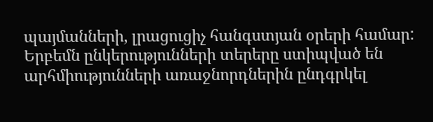պայմանների, լրացուցիչ հանգստյան օրերի համար: Երբեմն ընկերությունների տերերը ստիպված են արհմիությունների առաջնորդներին ընդգրկել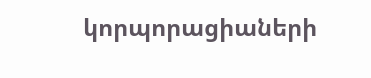կորպորացիաների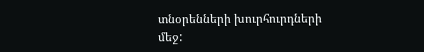տնօրենների խուրհուրդների մեջ: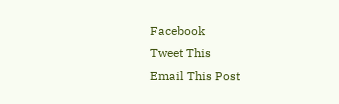Facebook
Tweet This
Email This Post